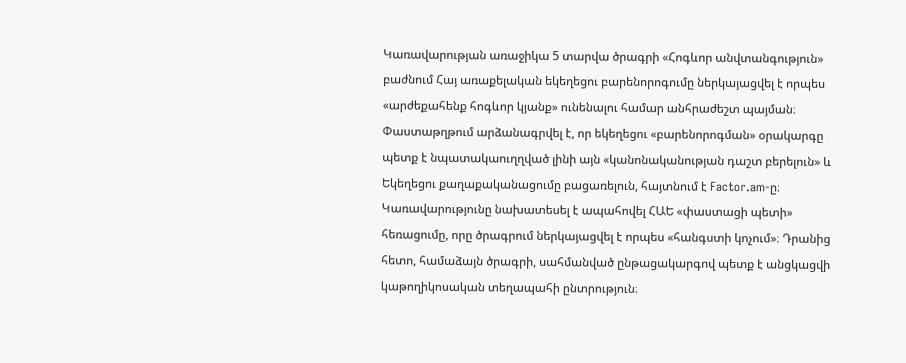Կառավարության առաջիկա 5 տարվա ծրագրի «Հոգևոր անվտանգություն» բաժնում Հայ առաքելական եկեղեցու բարենորոգումը ներկայացվել է որպես «արժեքահենք հոգևոր կյանք» ունենալու համար անհրաժեշտ պայման։ Փաստաթղթում արձանագրվել է, որ եկեղեցու «բարենորոգման» օրակարգը պետք է նպատակաուղղված լինի այն «կանոնականության դաշտ բերելուն» և Եկեղեցու քաղաքականացումը բացառելուն, հայտնում է Factor.am-ը։
Կառավարությունը նախատեսել է ապահովել ՀԱԵ «փաստացի պետի» հեռացումը, որը ծրագրում ներկայացվել է որպես «հանգստի կոչում»։ Դրանից հետո, համաձայն ծրագրի, սահմանված ընթացակարգով պետք է անցկացվի կաթողիկոսական տեղապահի ընտրություն։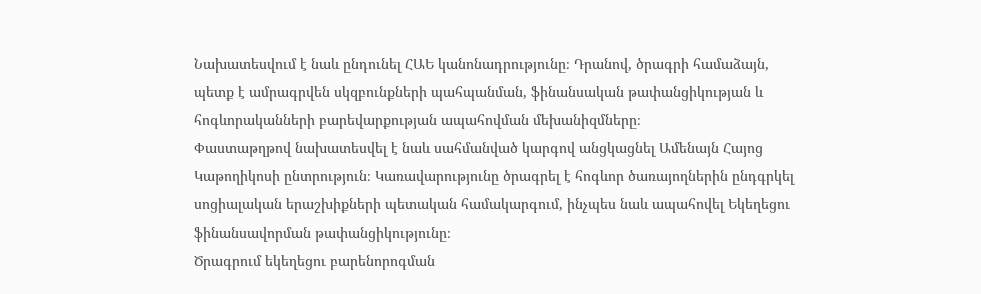Նախատեսվում է նաև ընդունել ՀԱԵ կանոնադրությունը։ Դրանով, ծրագրի համաձայն, պետք է ամրագրվեն սկզբունքների պահպանման, ֆինանսական թափանցիկության և հոգևորականների բարեվարքության ապահովման մեխանիզմները։
Փաստաթղթով նախատեսվել է նաև սահմանված կարգով անցկացնել Ամենայն Հայոց Կաթողիկոսի ընտրություն։ Կառավարությունը ծրագրել է հոգևոր ծառայողներին ընդգրկել սոցիալական երաշխիքների պետական համակարգում, ինչպես նաև ապահովել Եկեղեցու ֆինանսավորման թափանցիկությունը։
Ծրագրում եկեղեցու բարենորոգման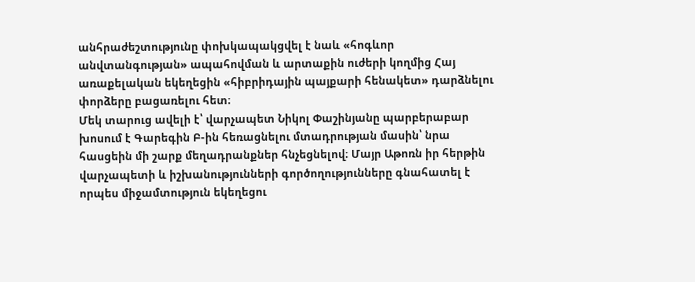անհրաժեշտությունը փոխկապակցվել է նաև «հոգևոր անվտանգության» ապահովման և արտաքին ուժերի կողմից Հայ առաքելական եկեղեցին «հիբրիդային պայքարի հենակետ» դարձնելու փորձերը բացառելու հետ։
Մեկ տարուց ավելի է՝ վարչապետ Նիկոլ Փաշինյանը պարբերաբար խոսում է Գարեգին Բ-ին հեռացնելու մտադրության մասին՝ նրա հասցեին մի շարք մեղադրանքներ հնչեցնելով։ Մայր Աթոռն իր հերթին վարչապետի և իշխանությունների գործողությունները գնահատել է որպես միջամտություն եկեղեցու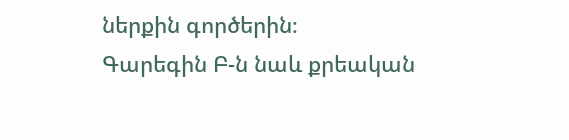ներքին գործերին։
Գարեգին Բ-ն նաև քրեական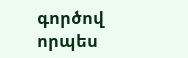գործով որպես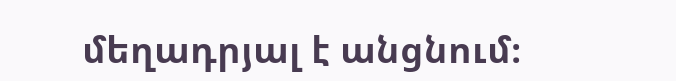մեղադրյալ է անցնում։